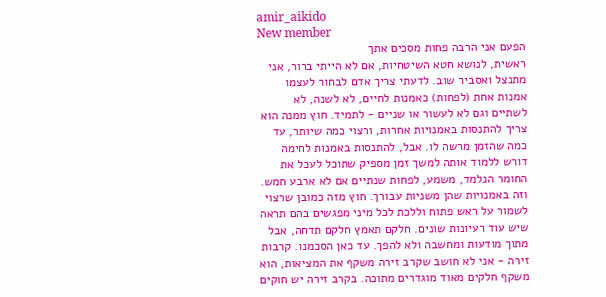amir_aikido
New member
הפעם אני הרבה פחות מסכים אתך
ראשית, לנושא חטא השיטחיות, אם לא הייתי ברור, אני מתנצל ואסביר שוב. לדעתי צריך אדם לבחור לעצמו אמנות אחת (לפחות) כאמנות לחיים, לא לשנה, לא לשתיים וגם לא לעשור או שניים - לתמיד. חוץ ממנה הוא צריך להתנסות באמנויות אחרות, ורצוי כמה שיותר, עד כמה שהזמן מרשה לו. אבל, להתנסות באמנות לחימה דורש ללמוד אותה למשך זמן מספיק שתוכל לעכל את החומר הנלמד, משמע, לפחות שנתיים אם לא ארבע חמש. וזה באמנויות שהן משניות עבורך. חוץ מזה כמובן שרצוי לשמור על ראש פתוח וללכת לכל מיני מפגשים בהם תראה שיש עוד רעיונות שונים. חלקם תאמץ חלקם תדחה, אבל מתוך מודעות ומחשבה ולא להפך. עד כאן הסכמנו. קרבות זירה - אני לא חושב שקרב זירה משקף את המציאות, הוא משקף חלקים מאוד מוגדרים מתוכה. בקרב זירה יש חוקים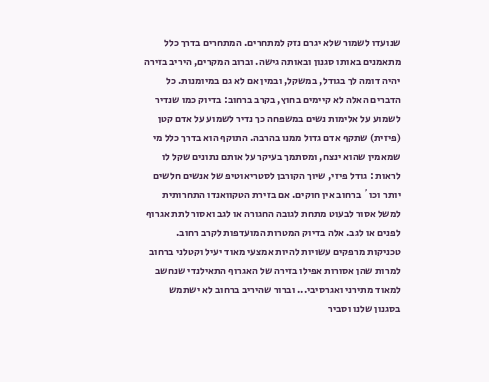שנועדו לשמור שלא יגרם נזק למתחרים. המתחרים בדרך כלל מתאמנים באותו סגנון ובאותה גישה. וברוב המקרים, היריב בזירה יהיה דומה לך בגודל, במשקל, ובמין אם לא גם במיומנות. כל הדברים האלה לא קיימים בחוץ, בקרב ברחוב: בדיוק כמו שנדיר לשמוע על אלימות נשים במשפחה כך נדיר לשמוע על אדם קטן (פיזית) שתקף אדם גדול ממנו בהרבה. התוקף הוא בדרך כלל מי שמאמין שהוא ינצח, ומסתמך בעיקר על אותם נתונים שקל לו לראות : גודל פיזי, שיוך הקורבן לסטריאוטיפ של אנשים חלשים יותר וכו´ ברחוב אין חוקים. אם בזירת הטקוואנדו התחרותית למשל אסור לבעוט מתחת לגובה החגורה או לגב ואסור לתת אגרוף לפנים או לגב. אלה בדיוק המטרות המועדפות לקרב רחוב. טכניקות מרפקים עשויות להיות אמצעי מאוד יעיל וקטלני ברחוב למרות שהן אסורות אפילו בזירה של האגרוף התאילנדי שנחשב למאוד מתירני ואגרסיבי... וברור שהיריב ברחוב לא ישתמש בסגנון שלנו וסביר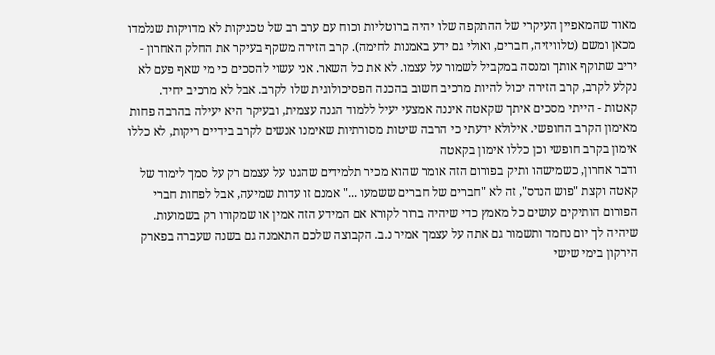מאוד שהמאפיין העיקרי של ההתקפה שלו יהיה ברוטליות וכוח עם ערב רב של טכניקות לא מדויקות שנלמדו מכאן ומשם (טלוויזיה, חברים, ואולי גם ידע באמנות לחימה). קרב הזירה משקף בעיקר את החלק האחרון - יריב שתוקף אותך ומנסה במקביל לשמור על עצמו. לא את כל השאר. אני עשוי להסכים כי מי שאף פעם לא נקלע לקרב, קרב הזירה יכול להיות מרכיב חשוב בהכנה הפסיכולוגית שלו לקרב. אבל לא מרכיב יחיד. קאטות - הייתי מסכים איתך שקאטה איננה אמצעי יעיל ללמוד הגנה עצמית, ובעיקר היא יעילה בהרבה פחות מאימון הקרב החופשי. אילולא ידעתי כי הרבה שיטות מסורתיות שאימנו אנשים לקרב בידיים ריקות, לא כללו אימון בקרב חופשי וכן כללו אימון בקאטה
ודבר אחרון, כשמישהו ותיק בפורום הזה אומר שהוא מכיר תלמידים שהגנו על עצמם רק על סמך לימוד של קאטה וקצת "פוש הנדס", זה לא "חברים של חברים ששמעו ..." אמנם זו עדות שמיעה, אבל לפחות חברי הפורום הותיקים עושים כל מאמץ כדי שיהיה ברור לקורא אם המידע הזה אמין או שמקורו רק בשמועות. שיהיה לך יום נחמד ותשמור גם אתה על עצמך אמיר נ.ב. הקבוצה שלכם התאמנה גם בשנה שעברה בפארק הירקון בימי שישי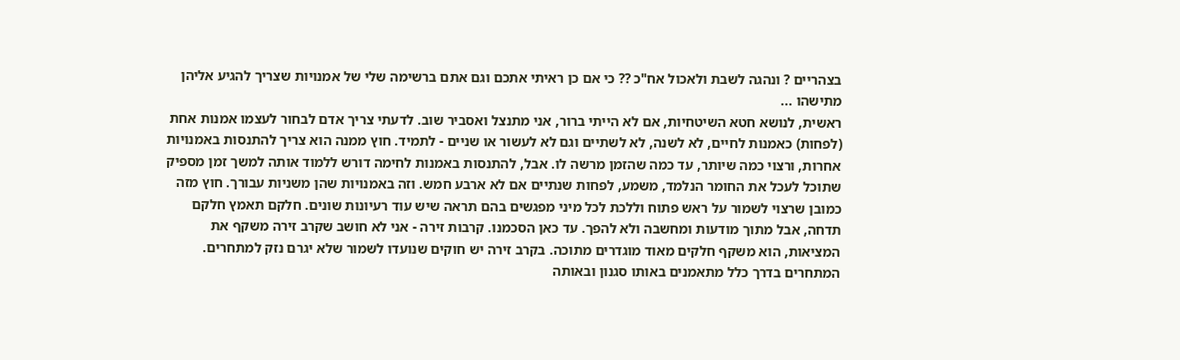בצהריים ? ונהגה לשבת ולאכול אח"כ ?? כי אם כן ראיתי אתכם וגם אתם ברשימה שלי של אמנויות שצריך להגיע אליהן מתישהו ...
ראשית, לנושא חטא השיטחיות, אם לא הייתי ברור, אני מתנצל ואסביר שוב. לדעתי צריך אדם לבחור לעצמו אמנות אחת (לפחות) כאמנות לחיים, לא לשנה, לא לשתיים וגם לא לעשור או שניים - לתמיד. חוץ ממנה הוא צריך להתנסות באמנויות אחרות, ורצוי כמה שיותר, עד כמה שהזמן מרשה לו. אבל, להתנסות באמנות לחימה דורש ללמוד אותה למשך זמן מספיק שתוכל לעכל את החומר הנלמד, משמע, לפחות שנתיים אם לא ארבע חמש. וזה באמנויות שהן משניות עבורך. חוץ מזה כמובן שרצוי לשמור על ראש פתוח וללכת לכל מיני מפגשים בהם תראה שיש עוד רעיונות שונים. חלקם תאמץ חלקם תדחה, אבל מתוך מודעות ומחשבה ולא להפך. עד כאן הסכמנו. קרבות זירה - אני לא חושב שקרב זירה משקף את המציאות, הוא משקף חלקים מאוד מוגדרים מתוכה. בקרב זירה יש חוקים שנועדו לשמור שלא יגרם נזק למתחרים. המתחרים בדרך כלל מתאמנים באותו סגנון ובאותה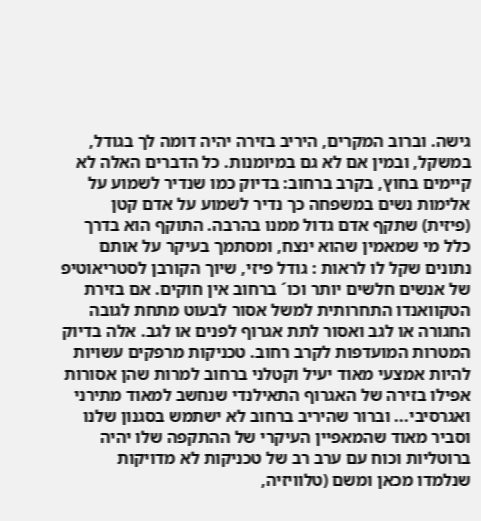גישה. וברוב המקרים, היריב בזירה יהיה דומה לך בגודל, במשקל, ובמין אם לא גם במיומנות. כל הדברים האלה לא קיימים בחוץ, בקרב ברחוב: בדיוק כמו שנדיר לשמוע על אלימות נשים במשפחה כך נדיר לשמוע על אדם קטן (פיזית) שתקף אדם גדול ממנו בהרבה. התוקף הוא בדרך כלל מי שמאמין שהוא ינצח, ומסתמך בעיקר על אותם נתונים שקל לו לראות : גודל פיזי, שיוך הקורבן לסטריאוטיפ של אנשים חלשים יותר וכו´ ברחוב אין חוקים. אם בזירת הטקוואנדו התחרותית למשל אסור לבעוט מתחת לגובה החגורה או לגב ואסור לתת אגרוף לפנים או לגב. אלה בדיוק המטרות המועדפות לקרב רחוב. טכניקות מרפקים עשויות להיות אמצעי מאוד יעיל וקטלני ברחוב למרות שהן אסורות אפילו בזירה של האגרוף התאילנדי שנחשב למאוד מתירני ואגרסיבי... וברור שהיריב ברחוב לא ישתמש בסגנון שלנו וסביר מאוד שהמאפיין העיקרי של ההתקפה שלו יהיה ברוטליות וכוח עם ערב רב של טכניקות לא מדויקות שנלמדו מכאן ומשם (טלוויזיה,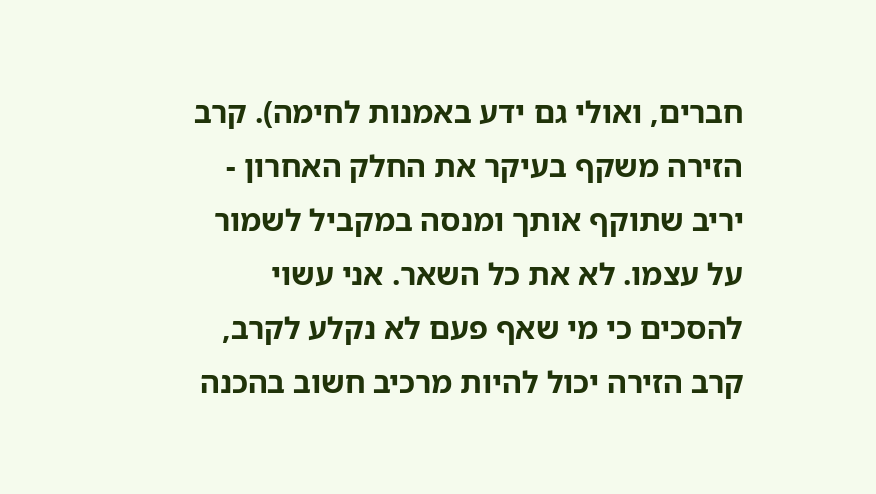חברים, ואולי גם ידע באמנות לחימה). קרב הזירה משקף בעיקר את החלק האחרון - יריב שתוקף אותך ומנסה במקביל לשמור על עצמו. לא את כל השאר. אני עשוי להסכים כי מי שאף פעם לא נקלע לקרב, קרב הזירה יכול להיות מרכיב חשוב בהכנה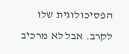הפסיכולוגית שלו לקרב. אבל לא מרכיב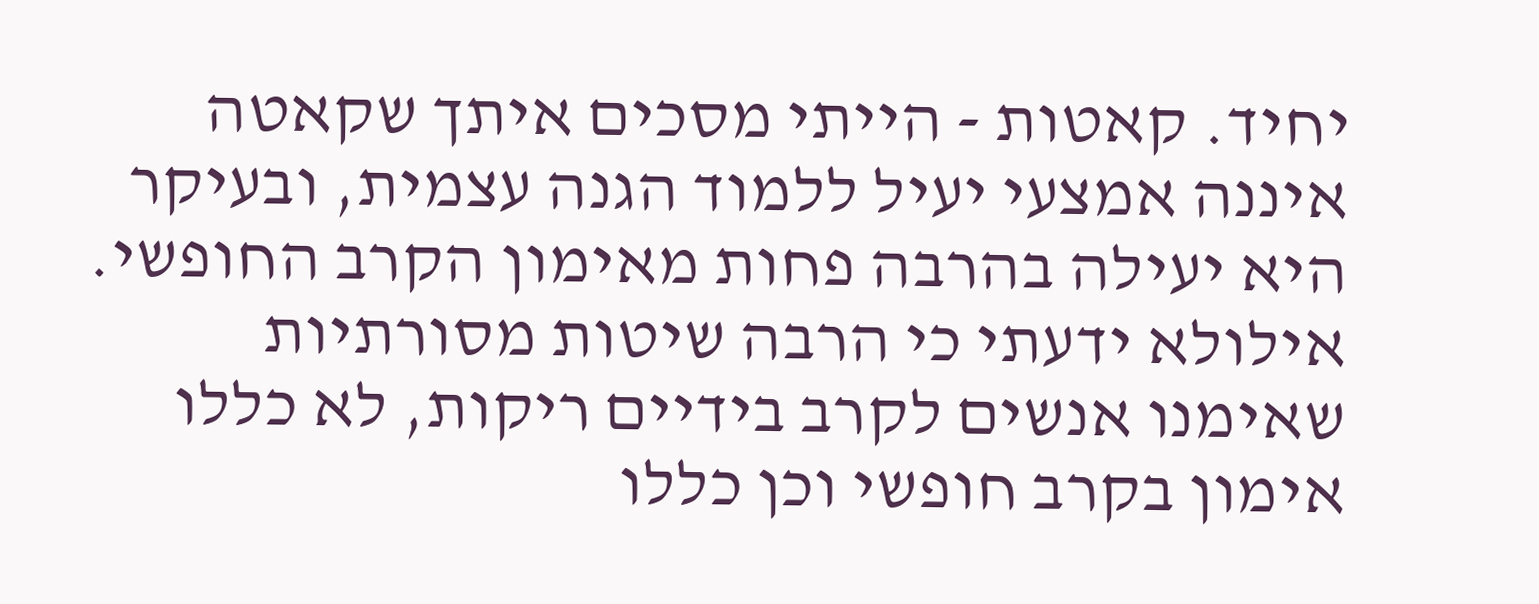יחיד. קאטות - הייתי מסכים איתך שקאטה איננה אמצעי יעיל ללמוד הגנה עצמית, ובעיקר היא יעילה בהרבה פחות מאימון הקרב החופשי. אילולא ידעתי כי הרבה שיטות מסורתיות שאימנו אנשים לקרב בידיים ריקות, לא כללו אימון בקרב חופשי וכן כללו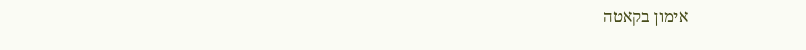אימון בקאטה